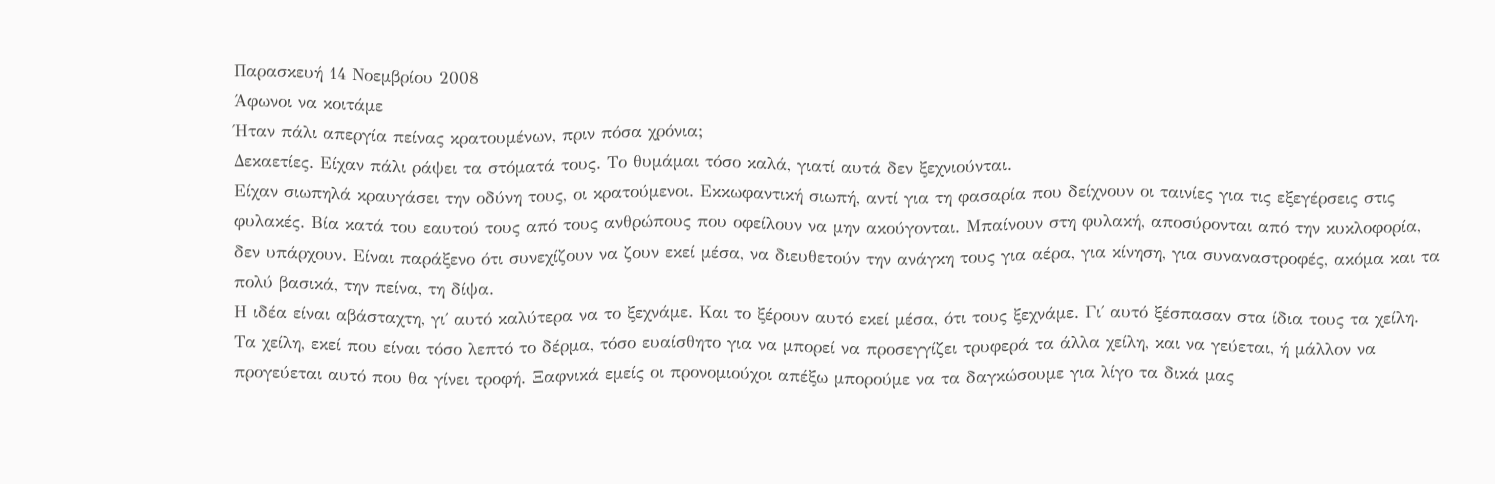Παρασκευή 14 Νοεμβρίου 2008
Άφωνοι να κοιτάμε
Ήταν πάλι απεργία πείνας κρατουμένων, πριν πόσα χρόνια;
Δεκαετίες. Είχαν πάλι ράψει τα στόματά τους. Το θυμάμαι τόσο καλά, γιατί αυτά δεν ξεχνιούνται.
Είχαν σιωπηλά κραυγάσει την οδύνη τους, οι κρατούμενοι. Εκκωφαντική σιωπή, αντί για τη φασαρία που δείχνουν οι ταινίες για τις εξεγέρσεις στις φυλακές. Βία κατά του εαυτού τους από τους ανθρώπους που οφείλουν να μην ακούγονται. Μπαίνουν στη φυλακή, αποσύρονται από την κυκλοφορία, δεν υπάρχουν. Είναι παράξενο ότι συνεχίζουν να ζουν εκεί μέσα, να διευθετούν την ανάγκη τους για αέρα, για κίνηση, για συναναστροφές, ακόμα και τα πολύ βασικά, την πείνα, τη δίψα.
Η ιδέα είναι αβάσταχτη, γι΄ αυτό καλύτερα να το ξεχνάμε. Και το ξέρουν αυτό εκεί μέσα, ότι τους ξεχνάμε. Γι΄ αυτό ξέσπασαν στα ίδια τους τα χείλη. Τα χείλη, εκεί που είναι τόσο λεπτό το δέρμα, τόσο ευαίσθητο για να μπορεί να προσεγγίζει τρυφερά τα άλλα χείλη, και να γεύεται, ή μάλλον να προγεύεται αυτό που θα γίνει τροφή. Ξαφνικά εμείς οι προνομιούχοι απέξω μπορούμε να τα δαγκώσουμε για λίγο τα δικά μας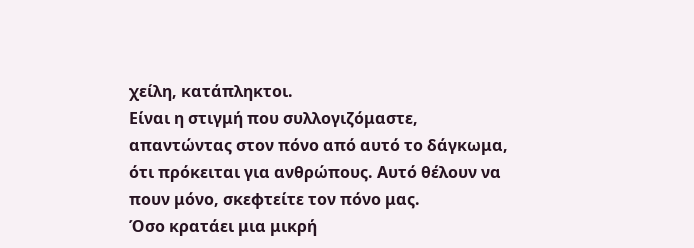χείλη, κατάπληκτοι.
Είναι η στιγμή που συλλογιζόμαστε, απαντώντας στον πόνο από αυτό το δάγκωμα, ότι πρόκειται για ανθρώπους. Αυτό θέλουν να πουν μόνο, σκεφτείτε τον πόνο μας.
Όσο κρατάει μια μικρή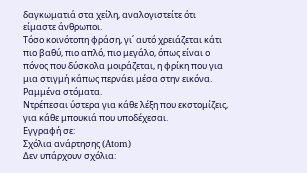δαγκωματιά στα χείλη, αναλογιστείτε ότι είμαστε άνθρωποι.
Τόσο κοινότοπη φράση, γι΄ αυτό χρειάζεται κάτι πιο βαθύ, πιο απλό, πιο μεγάλο, όπως είναι ο πόνος που δύσκολα μοιράζεται, η φρίκη που για μια στιγμή κάπως περνάει μέσα στην εικόνα. Ραμμένα στόματα.
Ντρέπεσαι ύστερα για κάθε λέξη που εκστομίζεις, για κάθε μπουκιά που υποδέχεσαι.
Εγγραφή σε:
Σχόλια ανάρτησης (Atom)
Δεν υπάρχουν σχόλια: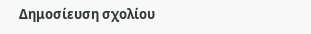Δημοσίευση σχολίου